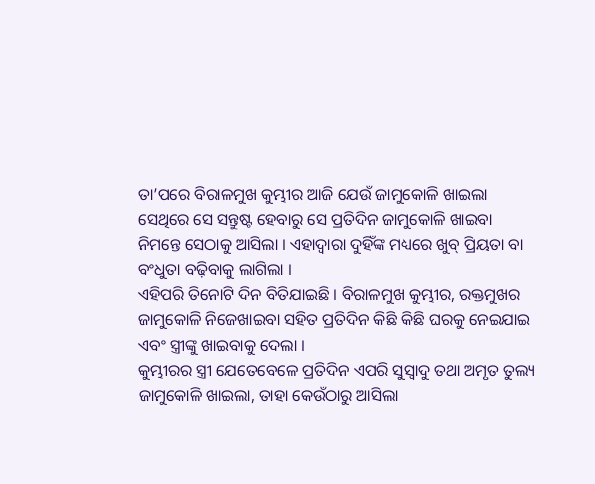ତା’ପରେ ବିରାଳମୁଖ କୁମ୍ଭୀର ଆଜି ଯେଉଁ ଜାମୁକୋଳି ଖାଇଲା ସେଥିରେ ସେ ସନ୍ତୁଷ୍ଟ ହେବାରୁ ସେ ପ୍ରତିଦିନ ଜାମୁକୋଳି ଖାଇବା ନିମନ୍ତେ ସେଠାକୁ ଆସିଲା । ଏହାଦ୍ୱାରା ଦୁହିଁଙ୍କ ମଧ୍ୟରେ ଖୁବ୍ ପ୍ରିୟତା ବା ବଂଧୁତା ବଢ଼ିବାକୁ ଲାଗିଲା ।
ଏହିପରି ତିନୋଟି ଦିନ ବିତିଯାଇଛି । ବିରାଳମୁଖ କୁମ୍ଭୀର, ରକ୍ତମୁଖର ଜାମୁକୋଳି ନିଜେଖାଇବା ସହିତ ପ୍ରତିଦିନ କିଛି କିଛି ଘରକୁ ନେଇଯାଇ ଏବଂ ସ୍ତ୍ରୀଙ୍କୁ ଖାଇବାକୁ ଦେଲା ।
କୁମ୍ଭୀରର ସ୍ତ୍ରୀ ଯେତେବେଳେ ପ୍ରତିଦିନ ଏପରି ସୁସ୍ୱାଦୁ ତଥା ଅମୃତ ତୁଲ୍ୟ ଜାମୁକୋଳି ଖାଇଲା, ତାହା କେଉଁଠାରୁ ଆସିଲା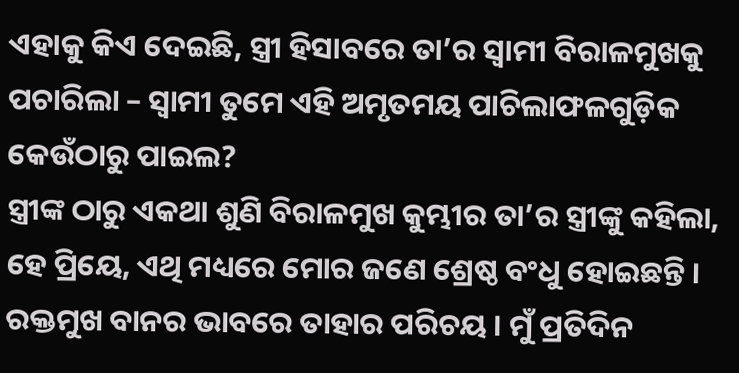ଏହାକୁ କିଏ ଦେଇଛି, ସ୍ତ୍ରୀ ହିସାବରେ ତା’ର ସ୍ୱାମୀ ବିରାଳମୁଖକୁ ପଚାରିଲା – ସ୍ୱାମୀ ତୁମେ ଏହି ଅମୃତମୟ ପାଚିଲାଫଳଗୁଡ଼ିକ କେଉଁଠାରୁ ପାଇଲ?
ସ୍ତ୍ରୀଙ୍କ ଠାରୁ ଏକଥା ଶୁଣି ବିରାଳମୁଖ କୁମ୍ଭୀର ତା’ର ସ୍ତ୍ରୀଙ୍କୁ କହିଲା, ହେ ପ୍ରିୟେ, ଏଥି ମଧ୍ୟରେ ମୋର ଜଣେ ଶ୍ରେଷ୍ଠ ବଂଧୁ ହୋଇଛନ୍ତି । ରକ୍ତମୁଖ ବାନର ଭାବରେ ତାହାର ପରିଚୟ । ମୁଁ ପ୍ରତିଦିନ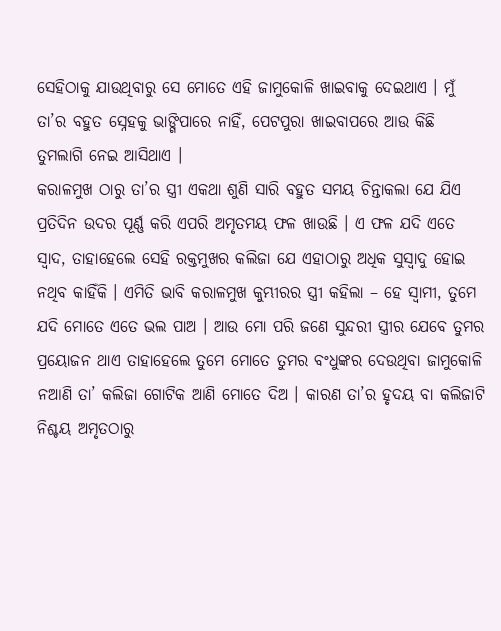ସେହିଠାକୁ ଯାଉଥିବାରୁ ସେ ମୋତେ ଏହି ଜାମୁକୋଳି ଖାଇବାକୁ ଦେଇଥାଏ । ମୁଁ ତା’ର ବହୁତ ସ୍ନେହକୁ ଭାଙ୍ଗିପାରେ ନାହିଁ, ପେଟପୁରା ଖାଇବାପରେ ଆଉ କିଛି ତୁମଲାଗି ନେଇ ଆସିଥାଏ ।
କରାଳମୁଖ ଠାରୁ ତା’ର ସ୍ତ୍ରୀ ଏକଥା ଶୁଣି ସାରି ବହୁତ ସମୟ ଚିନ୍ତାକଲା ଯେ ଯିଏ ପ୍ରତିଦିନ ଉଦର ପୂର୍ଣ୍ଣ କରି ଏପରି ଅମୃତମୟ ଫଳ ଖାଉଛି । ଏ ଫଳ ଯଦି ଏତେ ସ୍ୱାଦ, ତାହାହେଲେ ସେହି ରକ୍ତମୁଖର କଲିଜା ଯେ ଏହାଠାରୁ ଅଧିକ ସୁସ୍ୱାଦୁ ହୋଇ ନଥିବ କାହିଁକି । ଏମିତି ଭାବି କରାଳମୁଖ କୁମ୍ଭୀରର ସ୍ତ୍ରୀ କହିଲା – ହେ ସ୍ୱାମୀ, ତୁମେ ଯଦି ମୋତେ ଏତେ ଭଲ ପାଅ । ଆଉ ମୋ ପରି ଜଣେ ସୁନ୍ଦରୀ ସ୍ତ୍ରୀର ଯେବେ ତୁମର ପ୍ରୟୋଜନ ଥାଏ ତାହାହେଲେ ତୁମେ ମୋତେ ତୁମର ବଂଧୁଙ୍କର ଦେଉଥିବା ଜାମୁକୋଳି ନଆଣି ତା’ କଲିଜା ଗୋଟିକ ଆଣି ମୋତେ ଦିଅ । କାରଣ ତା’ର ହୃଦୟ ବା କଲିଜାଟି ନିଶ୍ଚୟ ଅମୃତଠାରୁ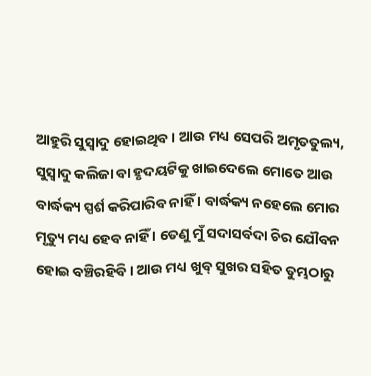ଆହୁରି ସୁସ୍ୱାଦୁ ହୋଇଥିବ । ଆଉ ମଧ୍ୟ ସେପରି ଅମୃତତୁଲ୍ୟ, ସୁସ୍ୱାଦୁ କଲିଜା ବା ହୃଦୟଟିକୁ ଖାଇଦେଲେ ମୋତେ ଆଉ ବାର୍ଦ୍ଧକ୍ୟ ସ୍ପର୍ଶ କରିପାରିବ ନାହିଁ । ବାର୍ଦ୍ଧକ୍ୟ ନହେଲେ ମୋର ମୃତ୍ୟୁ ମଧ୍ୟ ହେବ ନାହିଁ । ତେଣୁ ମୁଁ ସଦାସର୍ବଦା ଚିର ଯୌବନ ହୋଇ ବଞ୍ଚିରହିବି । ଆଉ ମଧ୍ୟ ଖୁବ୍ ସୁଖର ସହିତ ତୁମ୍ଭଠାରୁ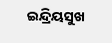ଇନ୍ଦ୍ରିୟସୁଖ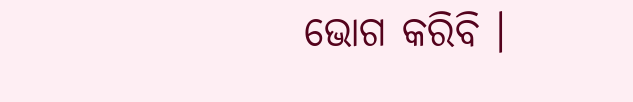ଭୋଗ କରିବି ।